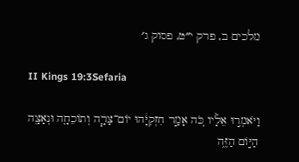מלכים ב, פרק י״ט, פסוק ג׳

II Kings 19:3Sefaria

וַיֹּאמְר֣וּ אֵלָ֗יו כֹּ֚ה אָמַ֣ר חִזְקִיָּ֔הוּ יוֹם־צָרָ֧ה וְתוֹכֵחָ֛ה וּנְאָצָ֖ה הַיּ֣וֹם הַזֶּ֑ה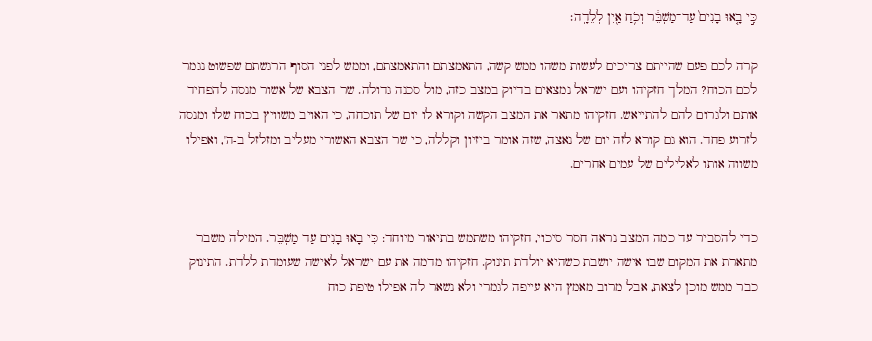כִּ֣י בָ֤אוּ בָנִים֙ עַד־מַשְׁבֵּ֔ר וְכֹ֥חַ אַ֖יִן לְלֵדָֽה׃

קרה לכם פעם שהייתם צריכים לעשות משהו ממש קשה, התאמצתם והתאמצתם, וממש לפני הסוף הרגשתם שפשוט נגמר לכם הכוח? המלך חזקיהו ועם ישראל נמצאים בדיוק במצב כזה, מול סכנה גדולה. שר הצבא של אשור מנסה להפחיד אותם ולגרום להם להתייאש. חזקיהו מתאר את המצב הקשה וקורא לו יום של תוכחה, כי האויב משוויץ בכוח שלו ומנסה לזרוע פחד. הוא גם קורא לזה יום של נאצה, שזה אומר ביזיון וקללה, כי שר הצבא האשורי מעליב ומזלזל ב-ה', ואפילו משווה אותו לאלילים של עמים אחרים.


כדי להסביר עד כמה המצב נראה חסר סיכוי, חזקיהו משתמש בתיאור מיוחד: כִּי בָאוּ בָנִים עַד מַשְׁבֵּר. המילה משבר מתארת את המקום שבו אישה יושבת כשהיא יולדת תינוק. חזקיהו מדמה את עם ישראל לאישה שעומדת ללדת. התינוק כבר ממש מוכן לצאת, אבל מרוב מאמץ היא עייפה לגמרי ולא נשאר לה אפילו טיפת כוח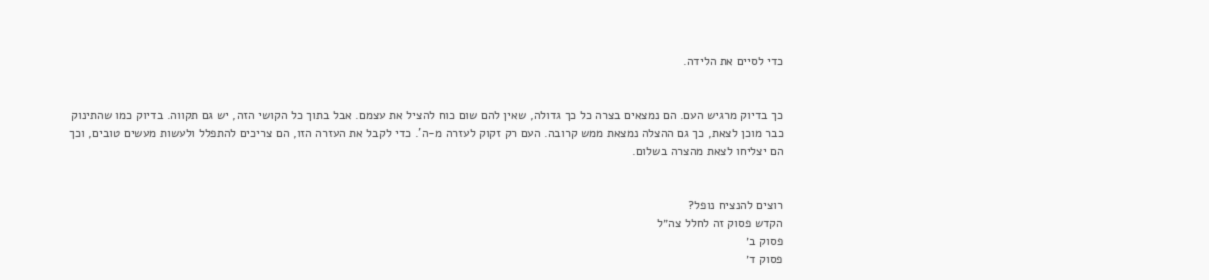כדי לסיים את הלידה.


כך בדיוק מרגיש העם. הם נמצאים בצרה כל כך גדולה, שאין להם שום כוח להציל את עצמם. אבל בתוך כל הקושי הזה, יש גם תקווה. בדיוק כמו שהתינוק כבר מוכן לצאת, כך גם ההצלה נמצאת ממש קרובה. העם רק זקוק לעזרה מ-ה'. כדי לקבל את העזרה הזו, הם צריכים להתפלל ולעשות מעשים טובים, וכך הם יצליחו לצאת מהצרה בשלום.


רוצים להנציח נופל?
הקדש פסוק זה לחלל צה״ל
פסוק ב׳
פסוק ד׳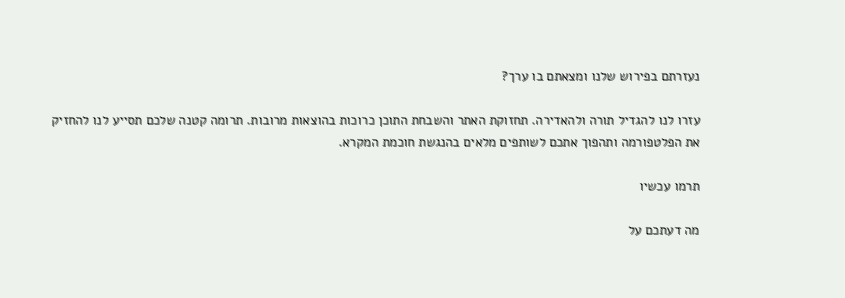נעזרתם בפירוש שלנו ומצאתם בו ערך?

עזרו לנו להגדיל תורה ולהאדירה. תחזוקת האתר והשבחת התוכן כרוכות בהוצאות מרובות. תרומה קטנה שלכם תסייע לנו להחזיק את הפלטפורמה ותהפוך אתכם לשותפים מלאים בהנגשת חוכמת המקרא.

תרמו עכשיו

מה דעתכם על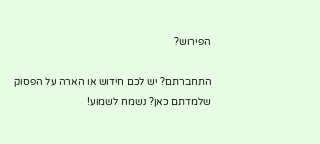הפירוש?

התחברתם? יש לכם חידוש או הארה על הפסוק שלמדתם כאן? נשמח לשמוע!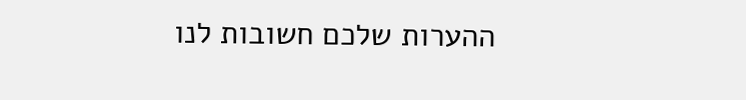ההערות שלכם חשובות לנו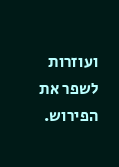ועוזרות לשפר את הפירוש.